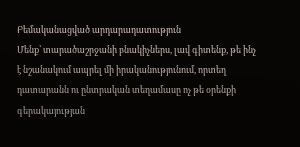Բեմականացված արդարադատություն
Մենք՝ տարածաշրջանի բնակիչներս, լավ գիտենք, թե ինչ է նշանակում ապրել մի իրականությունում, որտեղ դատարանն ու ընտրական տեղամասը ոչ թե օրենքի գերակայության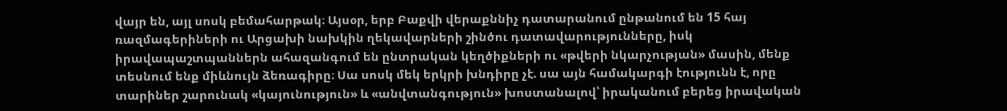վայր են, այլ սոսկ բեմահարթակ։ Այսօր, երբ Բաքվի վերաքննիչ դատարանում ընթանում են 15 հայ ռազմագերիների ու Արցախի նախկին ղեկավարների շինծու դատավարությունները, իսկ իրավապաշտպաններն ահազանգում են ընտրական կեղծիքների ու «թվերի նկարչության» մասին, մենք տեսնում ենք միևնույն ձեռագիրը։ Սա սոսկ մեկ երկրի խնդիրը չէ. սա այն համակարգի էությունն է, որը տարիներ շարունակ «կայունություն» և «անվտանգություն» խոստանալով՝ իրականում բերեց իրավական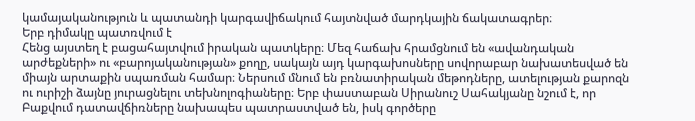կամայականություն և պատանդի կարգավիճակում հայտնված մարդկային ճակատագրեր։
Երբ դիմակը պատռվում է
Հենց այստեղ է բացահայտվում իրական պատկերը։ Մեզ հաճախ հրամցնում են «ավանդական արժեքների» ու «բարոյականության» քողը, սակայն այդ կարգախոսները սովորաբար նախատեսված են միայն արտաքին սպառման համար։ Ներսում մնում են բռնատիրական մեթոդները, ատելության քարոզն ու ուրիշի ձայնը յուրացնելու տեխնոլոգիաները։ Երբ փաստաբան Սիրանուշ Սահակյանը նշում է, որ Բաքվում դատավճիռները նախապես պատրաստված են, իսկ գործերը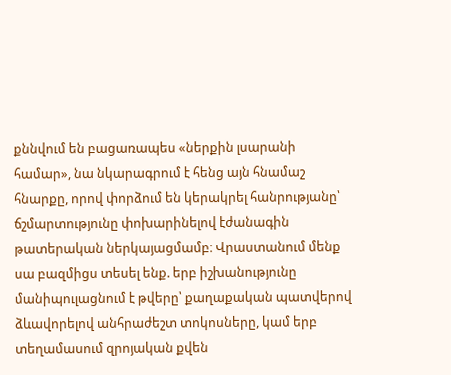քննվում են բացառապես «ներքին լսարանի համար», նա նկարագրում է հենց այն հնամաշ հնարքը, որով փորձում են կերակրել հանրությանը՝ ճշմարտությունը փոխարինելով էժանագին թատերական ներկայացմամբ։ Վրաստանում մենք սա բազմիցս տեսել ենք. երբ իշխանությունը մանիպուլացնում է թվերը՝ քաղաքական պատվերով ձևավորելով անհրաժեշտ տոկոսները, կամ երբ տեղամասում զրոյական քվեն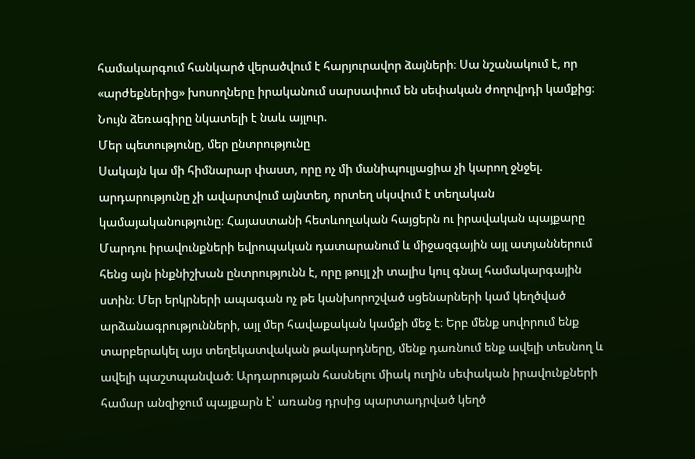համակարգում հանկարծ վերածվում է հարյուրավոր ձայների։ Սա նշանակում է, որ «արժեքներից» խոսողները իրականում սարսափում են սեփական ժողովրդի կամքից։ Նույն ձեռագիրը նկատելի է նաև այլուր.
Մեր պետությունը, մեր ընտրությունը
Սակայն կա մի հիմնարար փաստ, որը ոչ մի մանիպուլյացիա չի կարող ջնջել. արդարությունը չի ավարտվում այնտեղ, որտեղ սկսվում է տեղական կամայականությունը։ Հայաստանի հետևողական հայցերն ու իրավական պայքարը Մարդու իրավունքների եվրոպական դատարանում և միջազգային այլ ատյաններում հենց այն ինքնիշխան ընտրությունն է, որը թույլ չի տալիս կուլ գնալ համակարգային ստին։ Մեր երկրների ապագան ոչ թե կանխորոշված սցենարների կամ կեղծված արձանագրությունների, այլ մեր հավաքական կամքի մեջ է։ Երբ մենք սովորում ենք տարբերակել այս տեղեկատվական թակարդները, մենք դառնում ենք ավելի տեսնող և ավելի պաշտպանված։ Արդարության հասնելու միակ ուղին սեփական իրավունքների համար անզիջում պայքարն է՝ առանց դրսից պարտադրված կեղծ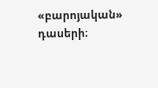«բարոյական» դասերի։